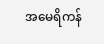အမေရိကန်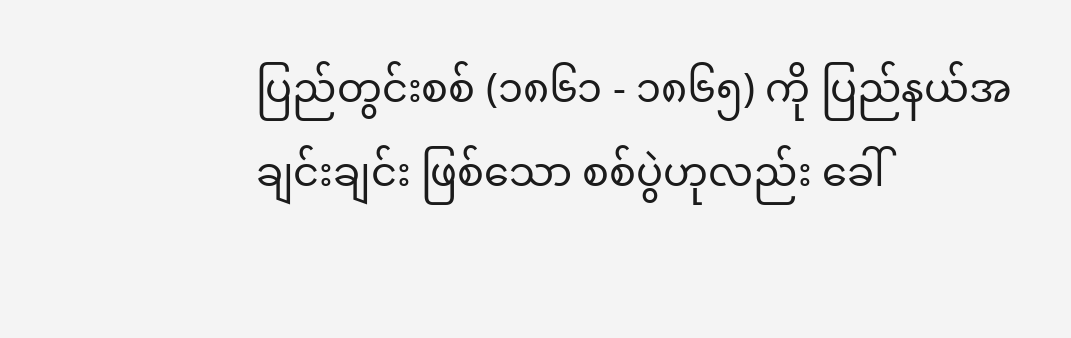ပြည်တွင်းစစ် (၁၈၆၁ - ၁၈၆၅) ကို ပြည်နယ်အချင်းချင်း ဖြစ်သော စစ်ပွဲဟုလည်း ခေါ်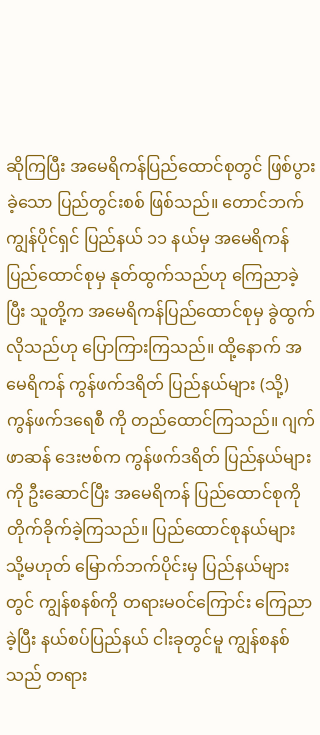ဆိုကြပြီး အမေရိကန်ပြည်ထောင်စုတွင် ဖြစ်ပွားခဲ့သော ပြည်တွင်းစစ် ဖြစ်သည်။ တောင်ဘက် ကျွန်ပိုင်ရှင် ပြည်နယ် ၁၁ နယ်မှ အမေရိကန်ပြည်ထောင်စုမှ နုတ်ထွက်သည်ဟု ကြေညာခဲ့ပြီး သူတို့က အမေရိကန်ပြည်ထောင်စုမှ ခွဲထွက်လိုသည်ဟု ပြောကြားကြသည်။ ထို့နောက် အမေရိကန် ကွန်ဖက်ဒရိတ် ပြည်နယ်များ (သို့) ကွန်ဖက်ဒရေစီ ကို တည်ထောင်ကြသည်။ ဂျက်ဖာဆန် ဒေးဗစ်က ကွန်ဖက်ဒရိတ် ပြည်နယ်များကို ဦးဆောင်ပြီး အမေရိကန် ပြည်ထောင်စုကို တိုက်ခိုက်ခဲ့ကြသည်။ ပြည်ထောင်စုနယ်များ သို့မဟုတ် မြောက်ဘက်ပိုင်းမှ ပြည်နယ်များတွင် ကျွန်စနစ်ကို တရားမဝင်ကြောင်း ကြေညာခဲ့ပြီး နယ်စပ်ပြည်နယ် ငါးခုတွင်မူ ကျွန်စနစ်သည် တရား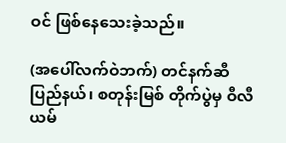ဝင် ဖြစ်နေသေးခဲ့သည်။

(အပေါ်လက်ဝဲဘက်) တင်နက်ဆီ ပြည်နယ်၊ စတုန်းမြစ် တိုက်ပွဲမှ ဝီလီယမ်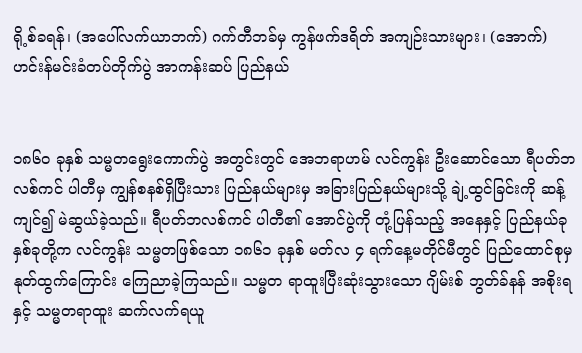ရို့စ်ခရန်၊ (အပေါ်လက်ယာဘက်) ဂက်တီဘခ်မှ ကွန်ဖက်ဒရိတ် အကျဉ်းသားများ၊ (အောက်) ဟင်းန်မင်းခံတပ်တိုက်ပွဲ အာကန်းဆပ် ပြည်နယ်


၁၈၆၀ ခုနှစ် သမ္မတရွေးကောက်ပွဲ အတွင်းတွင် အေဘရာဟမ် လင်ကွန်း ဦးဆောင်သော ရီပတ်ဘလစ်ကင် ပါတီမှ ကျွန်စနစ်ရှိပြီးသား ပြည်နယ်များမှ အခြားပြည်နယ်များသို့ ချဲ့ထွင်ခြင်းကို ဆန့်ကျင်၍ မဲဆွယ်ခဲ့သည်။ ရီပတ်ဘလစ်ကင် ပါတီ၏ အောင်ပွဲကို တုံ့ပြန်သည့် အနေနှင့် ပြည်နယ်ခုနှစ်ခုတို့က လင်ကွန်း သမ္မတဖြစ်သော ၁၈၆၁ ခုနှစ် မတ်လ ၄ ရက်နေ့မတိုင်မီတွင် ပြည်ထောင်စုမှ နုတ်ထွက်ကြောင်း ကြေညာခဲ့ကြသည်။ သမ္မတ ရာထူးပြီးဆုံးသွားသော ဂျိမ်းစ် ဘွတ်ခ်နန် အစိုးရ နှင့် သမ္မတရာထူး ဆက်လက်ရယူ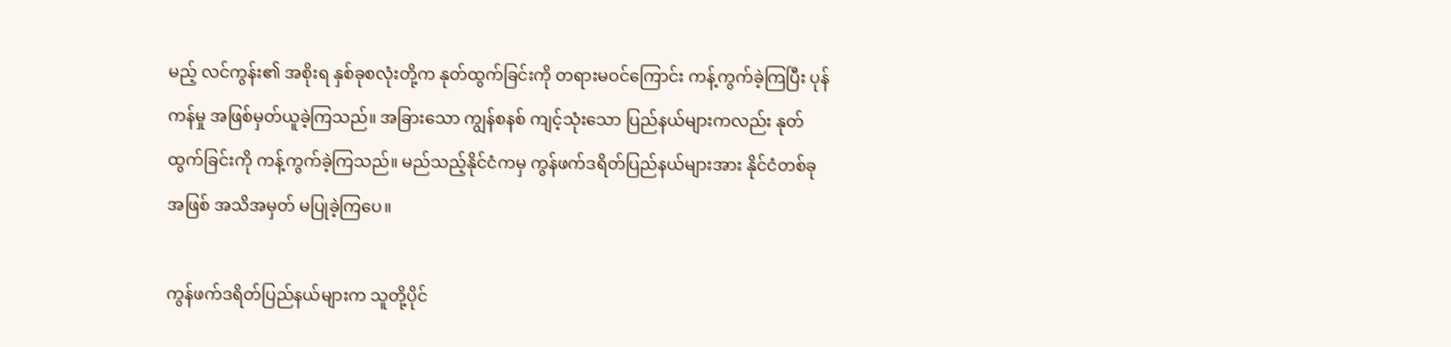မည့် လင်ကွန်း၏ အစိုးရ နှစ်ခုစလုံးတို့က နုတ်ထွက်ခြင်းကို တရားမဝင်ကြောင်း ကန့်ကွက်ခဲ့ကြပြီး ပုန်ကန်မှု အဖြစ်မှတ်ယူခဲ့ကြသည်။ အခြားသော ကျွန်စနစ် ကျင့်သုံးသော ပြည်နယ်များကလည်း နုတ်ထွက်ခြင်းကို ကန့်ကွက်ခဲ့ကြသည်။ မည်သည့်နိုင်ငံကမှ ကွန်ဖက်ဒရိတ်ပြည်နယ်များအား နိုင်ငံတစ်ခု အဖြစ် အသိအမှတ် မပြုခဲ့ကြပေ။

ကွန်ဖက်ဒရိတ်ပြည်နယ်များက သူတို့ပိုင်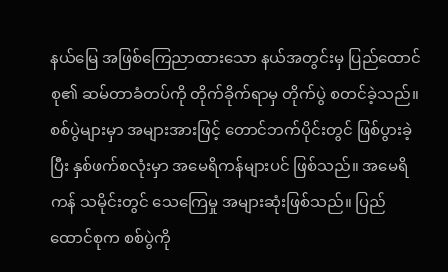နယ်မြေ အဖြစ်ကြေညာထားသော နယ်အတွင်းမှ ပြည်ထောင်စု၏ ဆမ်တာခံတပ်ကို တိုက်ခိုက်ရာမှ တိုက်ပွဲ စတင်ခဲ့သည်။ စစ်ပွဲများမှာ အများအားဖြင့် တောင်ဘက်ပိုင်းတွင် ဖြစ်ပွားခဲ့ပြီး နှစ်ဖက်စလုံးမှာ အမေရိကန်များပင် ဖြစ်သည်။ အမေရိကန် သမိုင်းတွင် သေကြေမှု အများဆုံးဖြစ်သည်။ ပြည်ထောင်စုက စစ်ပွဲကို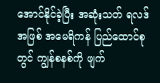အောင်နိုင်ခဲ့ပြီး အဆုံးသတ် ရလဒ် အဖြစ် အမေရိကန် ပြည်ထောင်စုတွင် ကျွန်စနစ်ကို ဖျက်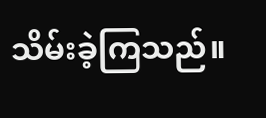သိမ်းခဲ့ကြသည်။